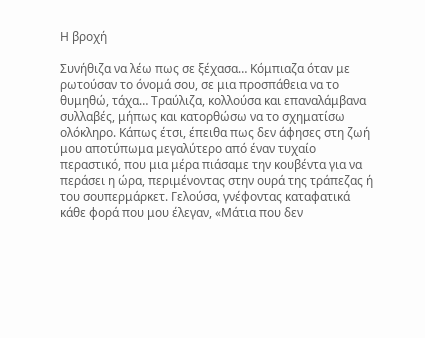Η βροχή

Συνήθιζα να λέω πως σε ξέχασα… Κόμπιαζα όταν με ρωτούσαν το όνομά σου, σε μια προσπάθεια να το θυμηθώ, τάχα… Τραύλιζα, κολλούσα και επαναλάμβανα συλλαβές, μήπως και κατορθώσω να το σχηματίσω ολόκληρο. Κάπως έτσι, έπειθα πως δεν άφησες στη ζωή μου αποτύπωμα μεγαλύτερο από έναν τυχαίο περαστικό, που μια μέρα πιάσαμε την κουβέντα για να περάσει η ώρα, περιμένοντας στην ουρά της τράπεζας ή του σουπερμάρκετ. Γελούσα, γνέφοντας καταφατικά κάθε φορά που μου έλεγαν, «Μάτια που δεν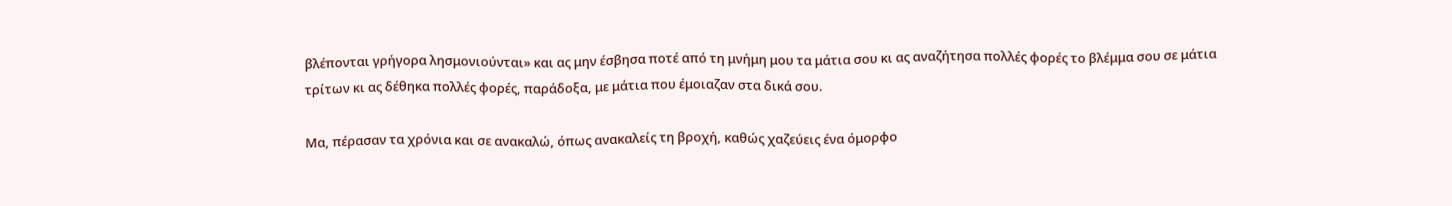βλέπονται γρήγορα λησμονιούνται» και ας μην έσβησα ποτέ από τη μνήμη μου τα μάτια σου κι ας αναζήτησα πολλές φορές το βλέμμα σου σε μάτια τρίτων κι ας δέθηκα πολλές φορές, παράδοξα, με μάτια που έμοιαζαν στα δικά σου.

Μα, πέρασαν τα χρόνια και σε ανακαλώ, όπως ανακαλείς τη βροχή, καθώς χαζεύεις ένα όμορφο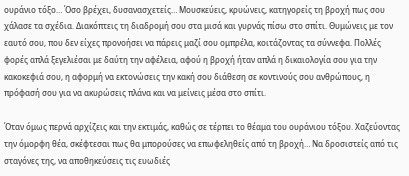ουράνιο τόξο… Όσο βρέχει, δυσανασχετείς… Μουσκεύεις, κρυώνεις, κατηγορείς τη βροχή πως σου χάλασε τα σχέδια. Διακόπτεις τη διαδρομή σου στα μισά και γυρνάς πίσω στο σπίτι. Θυμώνεις με τον εαυτό σου, που δεν είχες προνοήσει να πάρεις μαζί σου ομπρέλα, κοιτάζοντας τα σύννεφα. Πολλές φορές απλά ξεγελιέσαι με δαύτη την αφέλεια, αφού η βροχή ήταν απλά η δικαιολογία σου για την κακοκεφιά σου, η αφορμή να εκτονώσεις την κακή σου διάθεση σε κοντινούς σου ανθρώπους, η πρόφασή σου για να ακυρώσεις πλάνα και να μείνεις μέσα στο σπίτι.

Όταν όμως περνά αρχίζεις και την εκτιμάς, καθώς σε τέρπει το θέαμα του ουράνιου τόξου. Χαζεύοντας την όμορφη θέα, σκέφτεσαι πως θα μπορούσες να επωφεληθείς από τη βροχή… Να δροσιστείς από τις σταγόνες της, να αποθηκεύσεις τις ευωδιές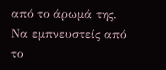από το άρωμά της. Να εμπνευστείς από το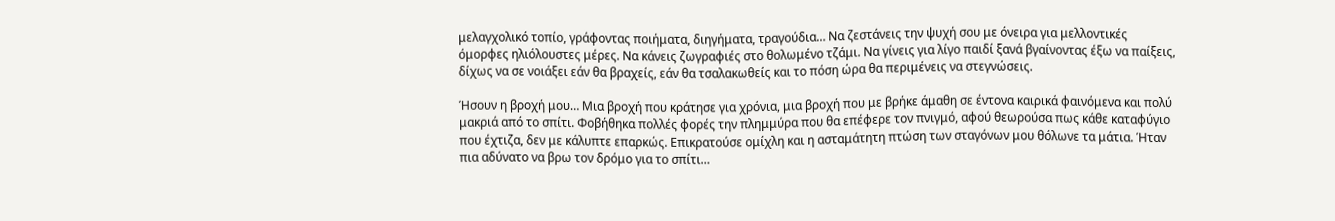μελαγχολικό τοπίο, γράφοντας ποιήματα, διηγήματα, τραγούδια… Να ζεστάνεις την ψυχή σου με όνειρα για μελλοντικές όμορφες ηλιόλουστες μέρες. Να κάνεις ζωγραφιές στο θολωμένο τζάμι. Να γίνεις για λίγο παιδί ξανά βγαίνοντας έξω να παίξεις, δίχως να σε νοιάξει εάν θα βραχείς, εάν θα τσαλακωθείς και το πόση ώρα θα περιμένεις να στεγνώσεις.

Ήσουν η βροχή μου… Μια βροχή που κράτησε για χρόνια, μια βροχή που με βρήκε άμαθη σε έντονα καιρικά φαινόμενα και πολύ μακριά από το σπίτι. Φοβήθηκα πολλές φορές την πλημμύρα που θα επέφερε τον πνιγμό, αφού θεωρούσα πως κάθε καταφύγιο που έχτιζα, δεν με κάλυπτε επαρκώς. Επικρατούσε ομίχλη και η ασταμάτητη πτώση των σταγόνων μου θόλωνε τα μάτια. Ήταν πια αδύνατο να βρω τον δρόμο για το σπίτι…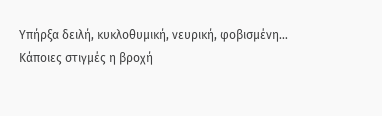Υπήρξα δειλή, κυκλοθυμική, νευρική, φοβισμένη… Κάποιες στιγμές η βροχή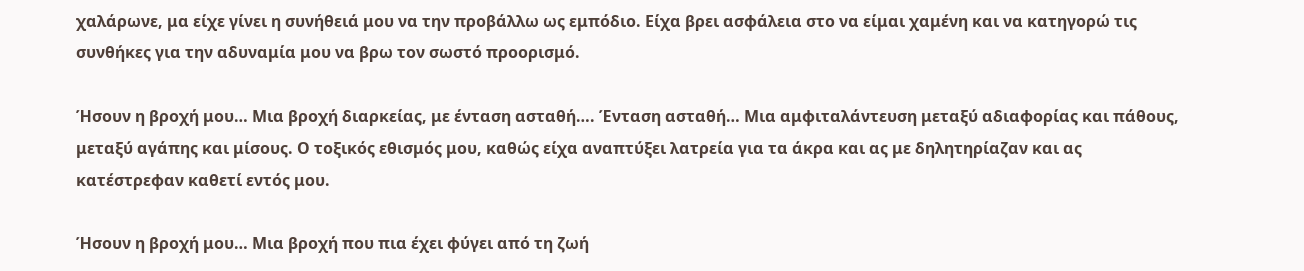χαλάρωνε, μα είχε γίνει η συνήθειά μου να την προβάλλω ως εμπόδιο. Είχα βρει ασφάλεια στο να είμαι χαμένη και να κατηγορώ τις συνθήκες για την αδυναμία μου να βρω τον σωστό προορισμό.

Ήσουν η βροχή μου… Μια βροχή διαρκείας, με ένταση ασταθή…. Ένταση ασταθή… Μια αμφιταλάντευση μεταξύ αδιαφορίας και πάθους, μεταξύ αγάπης και μίσους. Ο τοξικός εθισμός μου, καθώς είχα αναπτύξει λατρεία για τα άκρα και ας με δηλητηρίαζαν και ας κατέστρεφαν καθετί εντός μου.

Ήσουν η βροχή μου… Μια βροχή που πια έχει φύγει από τη ζωή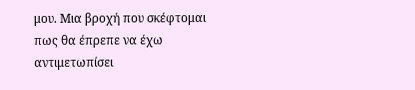μου. Μια βροχή που σκέφτομαι πως θα έπρεπε να έχω αντιμετωπίσει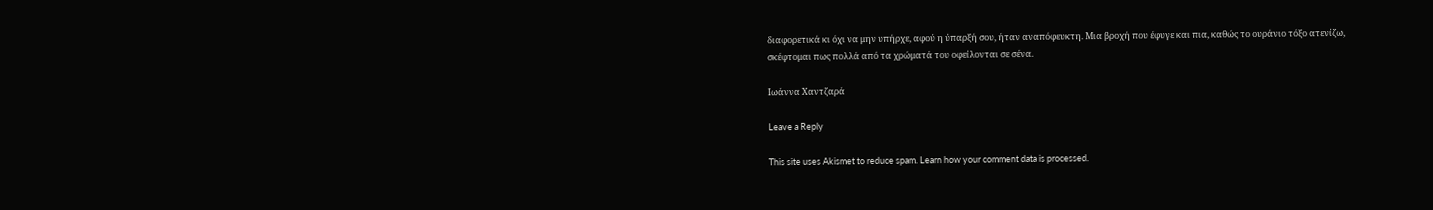διαφορετικά κι όχι να μην υπήρχε, αφού η ύπαρξή σου, ήταν αναπόφευκτη. Μια βροχή που έφυγε και πια, καθώς το ουράνιο τόξο ατενίζω, σκέφτομαι πως πολλά από τα χρώματά του οφείλονται σε σένα.

Ιωάννα Χαντζαρά

Leave a Reply

This site uses Akismet to reduce spam. Learn how your comment data is processed.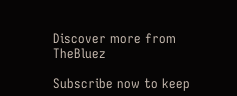Discover more from TheBluez

Subscribe now to keep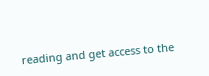reading and get access to the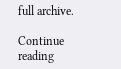full archive.

Continue reading